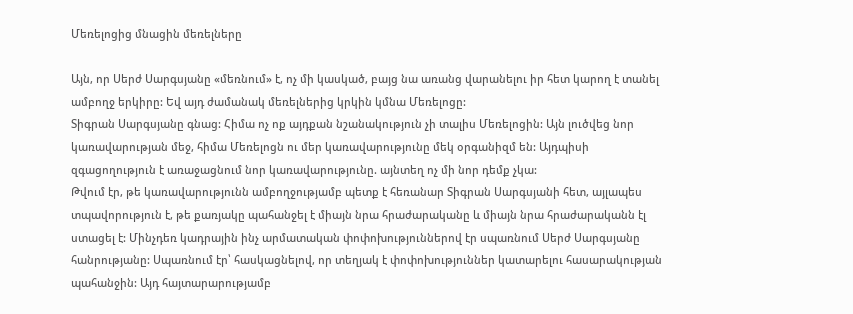Մեռելոցից մնացին մեռելները

Այն, որ Սերժ Սարգսյանը «մեռնում» է, ոչ մի կասկած, բայց նա առանց վարանելու իր հետ կարող է տանել ամբողջ երկիրը: Եվ այդ ժամանակ մեռելներից կրկին կմնա Մեռելոցը:
Տիգրան Սարգսյանը գնաց: Հիմա ոչ ոք այդքան նշանակություն չի տալիս Մեռելոցին: Այն լուծվեց նոր կառավարության մեջ, հիմա Մեռելոցն ու մեր կառավարությունը մեկ օրգանիզմ են: Այդպիսի զգացողություն է առաջացնում նոր կառավարությունը. այնտեղ ոչ մի նոր դեմք չկա:
Թվում էր, թե կառավարությունն ամբողջությամբ պետք է հեռանար Տիգրան Սարգսյանի հետ, այլապես տպավորություն է, թե քառյակը պահանջել է միայն նրա հրաժարականը և միայն նրա հրաժարականն էլ ստացել է: Մինչդեռ կադրային ինչ արմատական փոփոխություններով էր սպառնում Սերժ Սարգսյանը հանրությանը: Սպառնում էր՝ հասկացնելով, որ տեղյակ է փոփոխություններ կատարելու հասարակության պահանջին: Այդ հայտարարությամբ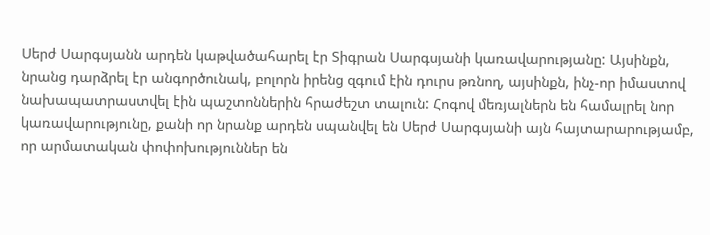Սերժ Սարգսյանն արդեն կաթվածահարել էր Տիգրան Սարգսյանի կառավարությանը: Այսինքն, նրանց դարձրել էր անգործունակ, բոլորն իրենց զգում էին դուրս թռնող, այսինքն, ինչ-որ իմաստով նախապատրաստվել էին պաշտոններին հրաժեշտ տալուն: Հոգով մեռյալներն են համալրել նոր կառավարությունը, քանի որ նրանք արդեն սպանվել են Սերժ Սարգսյանի այն հայտարարությամբ, որ արմատական փոփոխություններ են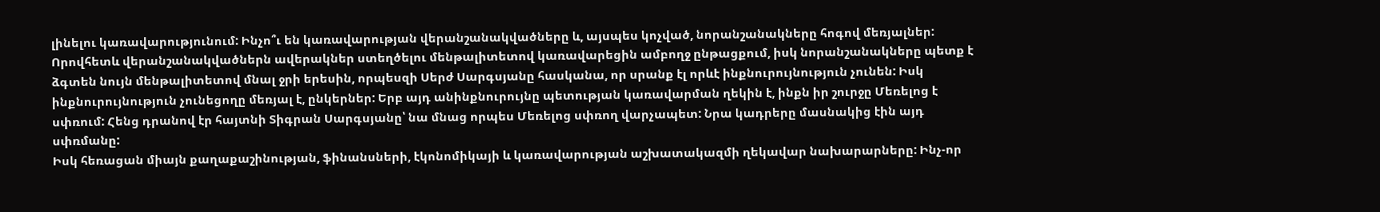լինելու կառավարությունում: Ինչո՞ւ են կառավարության վերանշանակվածները և, այսպես կոչված, նորանշանակները հոգով մեռյալներ: Որովհետև վերանշանակվածներն ավերակներ ստեղծելու մենթալիտետով կառավարեցին ամբողջ ընթացքում, իսկ նորանշանակները պետք է ձգտեն նույն մենթալիտետով մնալ ջրի երեսին, որպեսզի Սերժ Սարգսյանը հասկանա, որ սրանք էլ որևէ ինքնուրույնություն չունեն: Իսկ ինքնուրույնություն չունեցողը մեռյալ է, ընկերներ: Երբ այդ անինքնուրույնը պետության կառավարման ղեկին է, ինքն իր շուրջը Մեռելոց է սփռում: Հենց դրանով էր հայտնի Տիգրան Սարգսյանը՝ նա մնաց որպես Մեռելոց սփռող վարչապետ: Նրա կադրերը մասնակից էին այդ սփռմանը:
Իսկ հեռացան միայն քաղաքաշինության, ֆինանսների, էկոնոմիկայի և կառավարության աշխատակազմի ղեկավար նախարարները: Ինչ-որ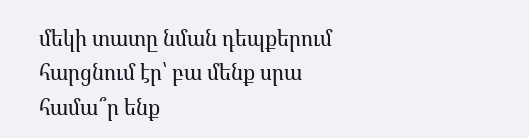մեկի տատը նման դեպքերում հարցնում էր՝ բա մենք սրա համա՞ր ենք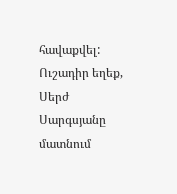հավաքվել: Ուշադիր եղեք, Սերժ Սարգսյանը մատնում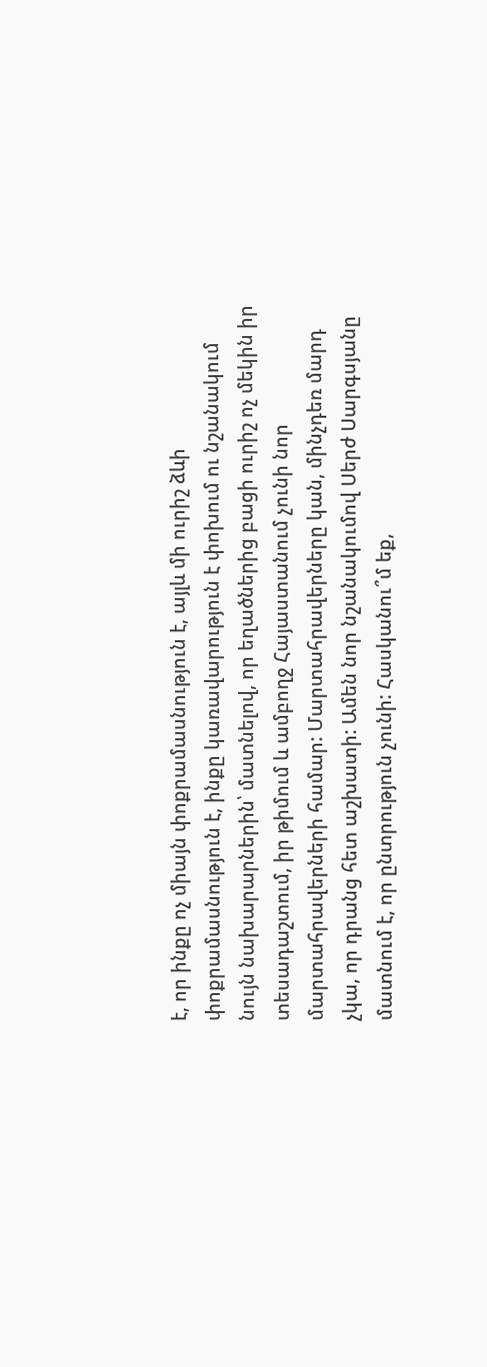է, որ ինքը ոչ միայն փոքրամասնություն է, այլև մի ուրիշ ձևի փոքրամասնություն է, ինքը կառավարություն է փոխում ու նշանակում նույն նախարարներին՝ մատնելով, որ եղածներից բացի ուրիշ ոչ մեկին իր տեսադաշտում, իր թիմում և ամբողջ Հայաստանում չունի նոր մարտահրավերների համար: Մարտահրավերները կան, մինչդեռ մարդ չկա, որ դրանց հետ աշխատի: Ամեն նոր նշանակումով Սերժ Սարգսյանը մատնում է, որ ընտրություն չունի: Հասկանու՞մ եք,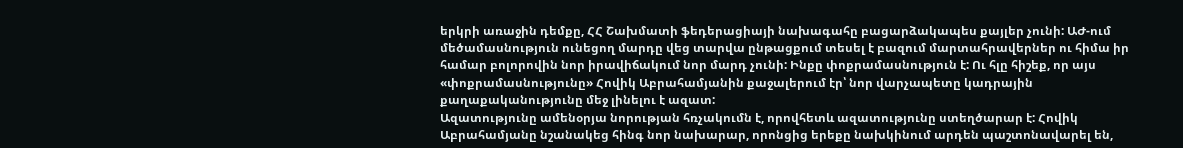երկրի առաջին դեմքը, ՀՀ Շախմատի ֆեդերացիայի նախագահը բացարձակապես քայլեր չունի: ԱԺ-ում մեծամասնություն ունեցող մարդը վեց տարվա ընթացքում տեսել է բազում մարտահրավերներ ու հիմա իր համար բոլորովին նոր իրավիճակում նոր մարդ չունի: Ինքը փոքրամասնություն է: Ու հլը հիշեք, որ այս «փոքրամասնությունը» Հովիկ Աբրահամյանին քաջալերում էր՝ նոր վարչապետը կադրային քաղաքականությունը մեջ լինելու է ազատ:
Ազատությունը ամենօրյա նորության հռչակումն է, որովհետև ազատությունը ստեղծարար է: Հովիկ Աբրահամյանը նշանակեց հինգ նոր նախարար, որոնցից երեքը նախկինում արդեն պաշտոնավարել են,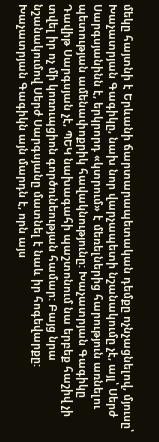մեկը հայտնի է Երևանի ճարտարապետական դեմքը ոչնչացնելով, մյուսը՝ Խաչատրյան Գագիկը, նախ նոր վարչապետի նշանակումը չէ, այլ՝ Սերժ Սարգսյանինն է, երկրորդ «կտրում» է մեռելներից հարություն առնելու պետության ամենափոքրիկ հավակնությունը: Խաչատրյան Գագիկը Դավիթ Սարգսյան չէ, ՊԵԿ նախագահի պաշտոնում նա երբեք հաշիվ չի տվել իր ոչ մի կոռուպցիոն գործունեության համար: Բայց նրա նշանակումով Սերժ Սարգսյանը մատնել է նաև իր հոգեվարքը: Խաչատրյան Գագիկն այն մարդն է, որն այս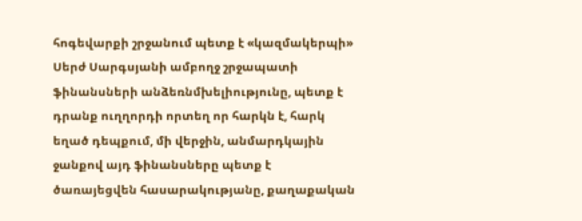հոգեվարքի շրջանում պետք է «կազմակերպի» Սերժ Սարգսյանի ամբողջ շրջապատի ֆինանսների անձեռնմխելիությունը, պետք է դրանք ուղղորդի որտեղ որ հարկն է, հարկ եղած դեպքում, մի վերջին, անմարդկային ջանքով այդ ֆինանսները պետք է ծառայեցվեն հասարակությանը, քաղաքական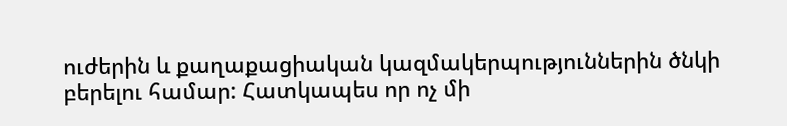ուժերին և քաղաքացիական կազմակերպություններին ծնկի բերելու համար: Հատկապես որ ոչ մի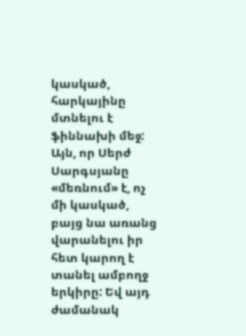կասկած, հարկայինը մտնելու է ֆիննախի մեջ:
Այն, որ Սերժ Սարգսյանը «մեռնում» է, ոչ մի կասկած, բայց նա առանց վարանելու իր հետ կարող է տանել ամբողջ երկիրը: Եվ այդ ժամանակ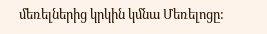մեռելներից կրկին կմնա Մեռելոցը: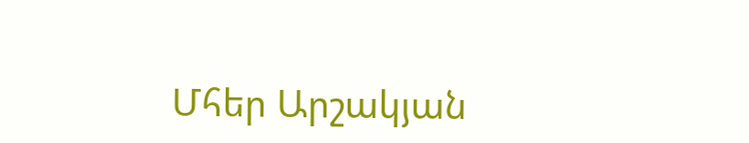Մհեր Արշակյան